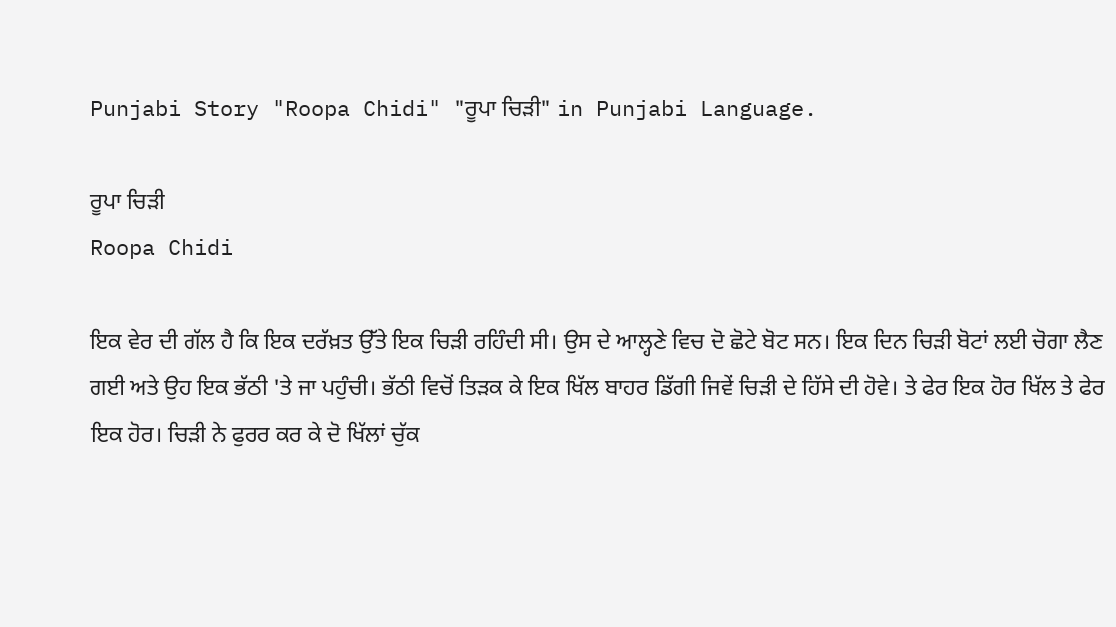Punjabi Story "Roopa Chidi" "ਰੂਪਾ ਚਿੜੀ" in Punjabi Language.

ਰੂਪਾ ਚਿੜੀ
Roopa Chidi

ਇਕ ਵੇਰ ਦੀ ਗੱਲ ਹੈ ਕਿ ਇਕ ਦਰੱਖ਼ਤ ਉੱਤੇ ਇਕ ਚਿੜੀ ਰਹਿੰਦੀ ਸੀ। ਉਸ ਦੇ ਆਲ੍ਹਣੇ ਵਿਚ ਦੋ ਛੋਟੇ ਬੋਟ ਸਨ। ਇਕ ਦਿਨ ਚਿੜੀ ਬੋਟਾਂ ਲਈ ਚੋਗਾ ਲੈਣ ਗਈ ਅਤੇ ਉਹ ਇਕ ਭੱਠੀ 'ਤੇ ਜਾ ਪਹੁੰਚੀ। ਭੱਠੀ ਵਿਚੋਂ ਤਿੜਕ ਕੇ ਇਕ ਖਿੱਲ ਬਾਹਰ ਡਿੱਗੀ ਜਿਵੇਂ ਚਿੜੀ ਦੇ ਹਿੱਸੇ ਦੀ ਹੋਵੇ। ਤੇ ਫੇਰ ਇਕ ਹੋਰ ਖਿੱਲ ਤੇ ਫੇਰ ਇਕ ਹੋਰ। ਚਿੜੀ ਨੇ ਫੁਰਰ ਕਰ ਕੇ ਦੋ ਖਿੱਲਾਂ ਚੁੱਕ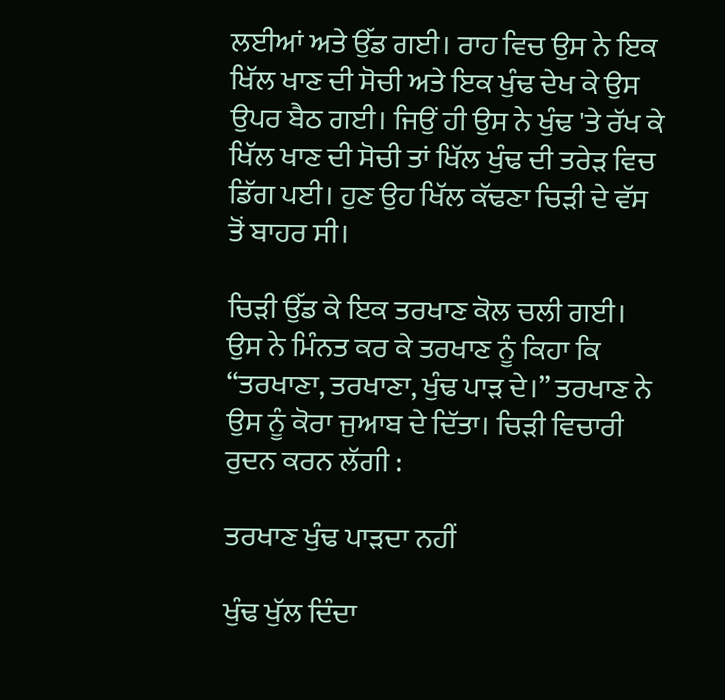ਲਈਆਂ ਅਤੇ ਉੱਡ ਗਈ। ਰਾਹ ਵਿਚ ਉਸ ਨੇ ਇਕ ਖਿੱਲ ਖਾਣ ਦੀ ਸੋਚੀ ਅਤੇ ਇਕ ਖੁੰਢ ਦੇਖ ਕੇ ਉਸ ਉਪਰ ਬੈਠ ਗਈ। ਜਿਉਂ ਹੀ ਉਸ ਨੇ ਖੁੰਢ 'ਤੇ ਰੱਖ ਕੇ ਖਿੱਲ ਖਾਣ ਦੀ ਸੋਚੀ ਤਾਂ ਖਿੱਲ ਖੁੰਢ ਦੀ ਤਰੇੜ ਵਿਚ ਡਿੱਗ ਪਈ। ਹੁਣ ਉਹ ਖਿੱਲ ਕੱਢਣਾ ਚਿੜੀ ਦੇ ਵੱਸ ਤੋਂ ਬਾਹਰ ਸੀ।

ਚਿੜੀ ਉੱਡ ਕੇ ਇਕ ਤਰਖਾਣ ਕੋਲ ਚਲੀ ਗਈ। ਉਸ ਨੇ ਮਿੰਨਤ ਕਰ ਕੇ ਤਰਖਾਣ ਨੂੰ ਕਿਹਾ ਕਿ “ਤਰਖਾਣਾ, ਤਰਖਾਣਾ, ਖੁੰਢ ਪਾੜ ਦੇ।” ਤਰਖਾਣ ਨੇ ਉਸ ਨੂੰ ਕੋਰਾ ਜੁਆਬ ਦੇ ਦਿੱਤਾ। ਚਿੜੀ ਵਿਚਾਰੀ ਰੁਦਨ ਕਰਨ ਲੱਗੀ :

ਤਰਖਾਣ ਖੁੰਢ ਪਾੜਦਾ ਨਹੀਂ

ਖੁੰਢ ਖੁੱਲ ਦਿੰਦਾ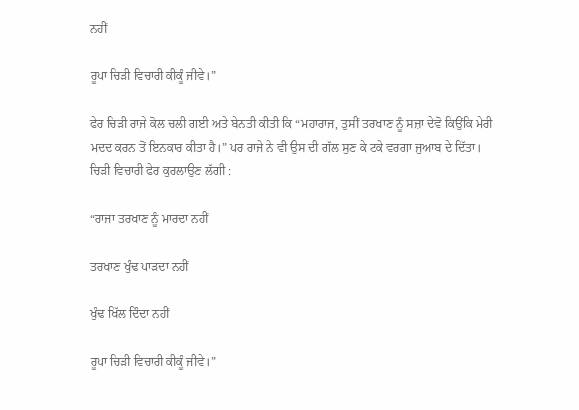ਨਹੀਂ

ਰੂਪਾ ਚਿੜੀ ਵਿਚਾਰੀ ਕੀਕੂੰ ਜੀਵੇ।”

ਫੇਰ ਚਿੜੀ ਰਾਜੇ ਕੋਲ ਚਲੀ ਗਈ ਅਤੇ ਬੇਨਤੀ ਕੀਤੀ ਕਿ “ਮਹਾਰਾਜ, ਤੁਸੀਂ ਤਰਖਾਣ ਨੂੰ ਸਜ਼ਾ ਦੇਵੋ ਕਿਉਂਕਿ ਮੇਰੀ ਮਦਦ ਕਰਨ ਤੋਂ ਇਨਕਾਰ ਕੀਤਾ ਹੈ।” ਪਰ ਰਾਜੇ ਨੇ ਵੀ ਉਸ ਦੀ ਗੱਲ ਸੁਣ ਕੇ ਟਕੇ ਵਰਗਾ ਜੁਆਬ ਦੇ ਦਿੱਤਾ। ਚਿੜੀ ਵਿਚਾਰੀ ਫੇਰ ਕੁਰਲਾਉਣ ਲੱਗੀ :

“ਰਾਜਾ ਤਰਖਾਣ ਨੂੰ ਮਾਰਦਾ ਨਹੀਂ

ਤਰਖਾਣ ਖੁੰਢ ਪਾੜਦਾ ਨਹੀਂ

ਖੁੰਢ ਖਿੱਲ ਦਿੰਦਾ ਨਹੀਂ

ਰੂਪਾ ਚਿੜੀ ਵਿਚਾਰੀ ਕੀਕੂੰ ਜੀਵੇ।”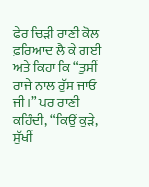ਫੇਰ ਚਿੜੀ ਰਾਣੀ ਕੋਲ ਫ਼ਰਿਆਦ ਲੈ ਕੇ ਗਈ ਅਤੇ ਕਿਹਾ ਕਿ “ਤੁਸੀਂ ਰਾਜੇ ਨਾਲ ਰੁੱਸ ਜਾਓ ਜੀ।” ਪਰ ਰਾਣੀ ਕਹਿੰਦੀ, “ਕਿਉਂ ਕੁੜੇ, ਸੁੱਖੀਂ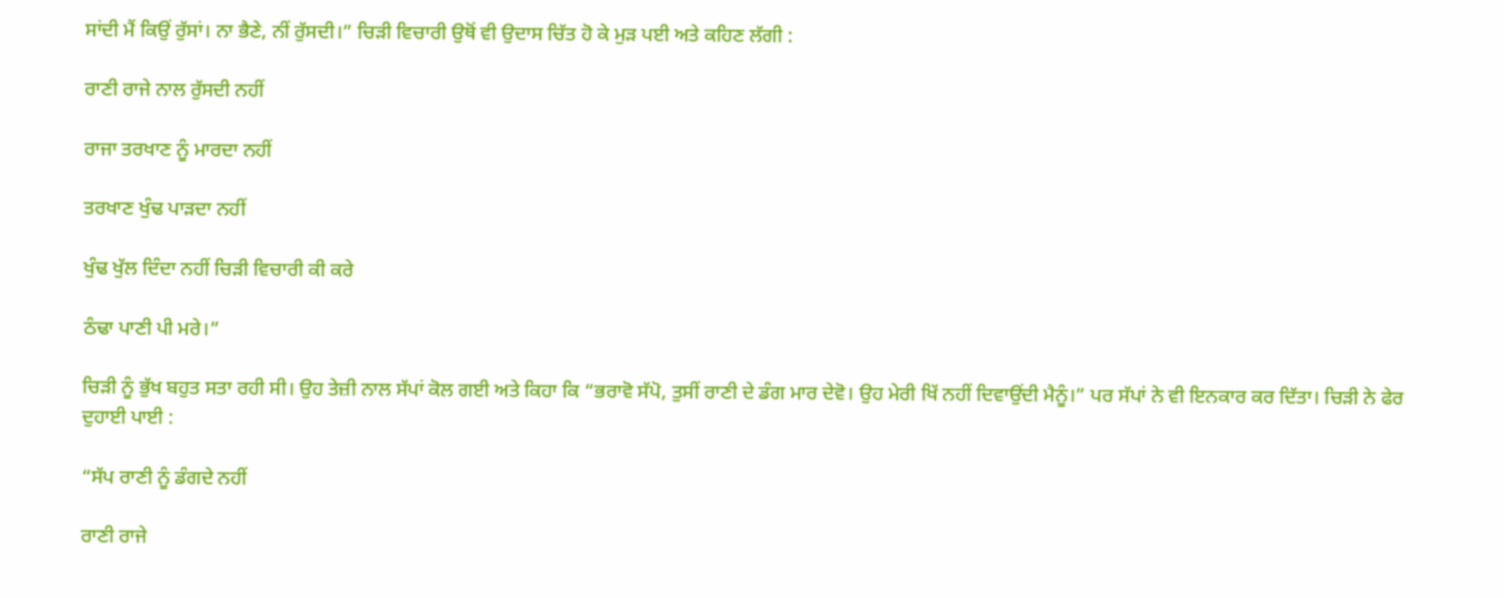ਸਾਂਦੀ ਮੈਂ ਕਿਉਂ ਰੁੱਸਾਂ। ਨਾ ਭੈਣੇ, ਨੀਂ ਰੁੱਸਦੀ।” ਚਿੜੀ ਵਿਚਾਰੀ ਉਥੋਂ ਵੀ ਉਦਾਸ ਚਿੱਤ ਹੋ ਕੇ ਮੁੜ ਪਈ ਅਤੇ ਕਹਿਣ ਲੱਗੀ :

ਰਾਣੀ ਰਾਜੇ ਨਾਲ ਰੁੱਸਦੀ ਨਹੀਂ

ਰਾਜਾ ਤਰਖਾਣ ਨੂੰ ਮਾਰਦਾ ਨਹੀਂ

ਤਰਖਾਣ ਖੁੰਢ ਪਾੜਦਾ ਨਹੀਂ

ਖੁੰਢ ਖੁੱਲ ਦਿੰਦਾ ਨਹੀਂ ਚਿੜੀ ਵਿਚਾਰੀ ਕੀ ਕਰੇ

ਠੰਢਾ ਪਾਣੀ ਪੀ ਮਰੇ।”

ਚਿੜੀ ਨੂੰ ਭੁੱਖ ਬਹੁਤ ਸਤਾ ਰਹੀ ਸੀ। ਉਹ ਤੇਜ਼ੀ ਨਾਲ ਸੱਪਾਂ ਕੋਲ ਗਈ ਅਤੇ ਕਿਹਾ ਕਿ “ਭਰਾਵੋ ਸੱਪੋ, ਤੁਸੀਂ ਰਾਣੀ ਦੇ ਡੰਗ ਮਾਰ ਦੇਵੋ। ਉਹ ਮੇਰੀ ਖਿੱ ਨਹੀਂ ਦਿਵਾਉਂਦੀ ਮੈਨੂੰ।” ਪਰ ਸੱਪਾਂ ਨੇ ਵੀ ਇਨਕਾਰ ਕਰ ਦਿੱਤਾ। ਚਿੜੀ ਨੇ ਫੇਰ ਦੁਹਾਈ ਪਾਈ :

“ਸੱਪ ਰਾਣੀ ਨੂੰ ਡੰਗਦੇ ਨਹੀਂ

ਰਾਣੀ ਰਾਜੇ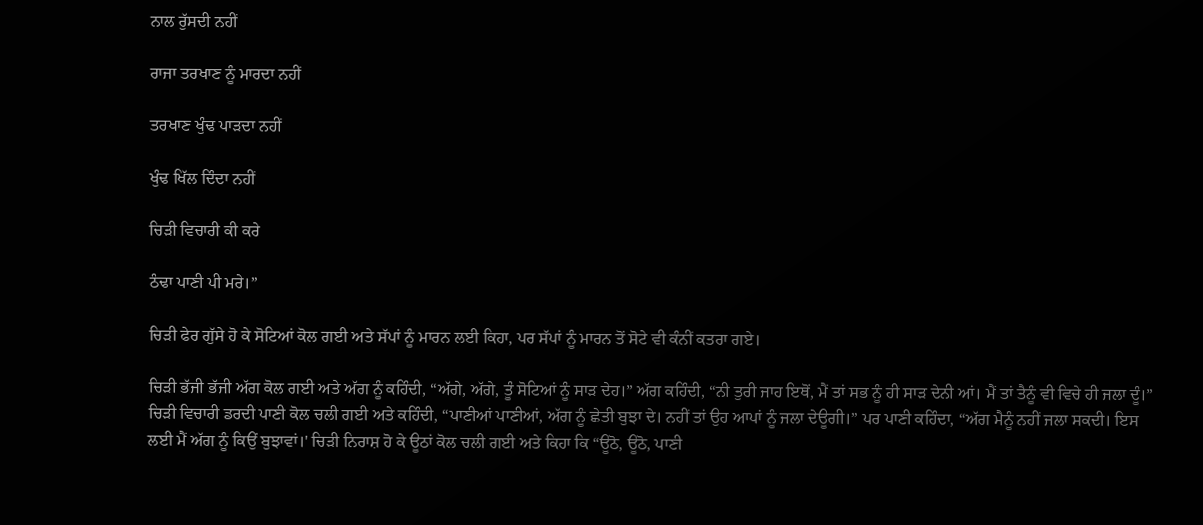ਨਾਲ ਰੁੱਸਦੀ ਨਹੀਂ

ਰਾਜਾ ਤਰਖਾਣ ਨੂੰ ਮਾਰਦਾ ਨਹੀਂ

ਤਰਖਾਣ ਖੁੰਢ ਪਾੜਦਾ ਨਹੀਂ

ਖੁੰਢ ਖਿੱਲ ਦਿੰਦਾ ਨਹੀਂ

ਚਿੜੀ ਵਿਚਾਰੀ ਕੀ ਕਰੇ

ਠੰਢਾ ਪਾਣੀ ਪੀ ਮਰੇ।”

ਚਿੜੀ ਫੇਰ ਗੁੱਸੇ ਹੋ ਕੇ ਸੋਟਿਆਂ ਕੋਲ ਗਈ ਅਤੇ ਸੱਪਾਂ ਨੂੰ ਮਾਰਨ ਲਈ ਕਿਹਾ, ਪਰ ਸੱਪਾਂ ਨੂੰ ਮਾਰਨ ਤੋਂ ਸੋਟੇ ਵੀ ਕੰਨੀਂ ਕਤਰਾ ਗਏ।

ਚਿੜੀ ਭੱਜੀ ਭੱਜੀ ਅੱਗ ਕੋਲ ਗਈ ਅਤੇ ਅੱਗ ਨੂੰ ਕਹਿੰਦੀ, “ਅੱਗੇ, ਅੱਗੇ, ਤੂੰ ਸੋਟਿਆਂ ਨੂੰ ਸਾੜ ਦੇਹ।” ਅੱਗ ਕਹਿੰਦੀ, “ਨੀ ਤੁਰੀ ਜਾਹ ਇਥੋਂ, ਮੈਂ ਤਾਂ ਸਭ ਨੂੰ ਹੀ ਸਾੜ ਦੇਨੀ ਆਂ। ਮੈਂ ਤਾਂ ਤੈਨੂੰ ਵੀ ਵਿਚੇ ਹੀ ਜਲਾ ਦੂੰ।” ਚਿੜੀ ਵਿਚਾਰੀ ਡਰਦੀ ਪਾਣੀ ਕੋਲ ਚਲੀ ਗਈ ਅਤੇ ਕਹਿੰਦੀ, “ਪਾਣੀਆਂ ਪਾਣੀਆਂ, ਅੱਗ ਨੂੰ ਛੇਤੀ ਬੁਝਾ ਦੇ। ਨਹੀਂ ਤਾਂ ਉਹ ਆਪਾਂ ਨੂੰ ਜਲਾ ਦੇਊਗੀ।” ਪਰ ਪਾਣੀ ਕਹਿੰਦਾ, “ਅੱਗ ਮੈਨੂੰ ਨਹੀਂ ਜਲਾ ਸਕਦੀ। ਇਸ ਲਈ ਮੈਂ ਅੱਗ ਨੂੰ ਕਿਉਂ ਬੁਝਾਵਾਂ।' ਚਿੜੀ ਨਿਰਾਸ਼ ਹੋ ਕੇ ਊਠਾਂ ਕੋਲ ਚਲੀ ਗਈ ਅਤੇ ਕਿਹਾ ਕਿ “ਊਠੋ, ਊਠੋ, ਪਾਣੀ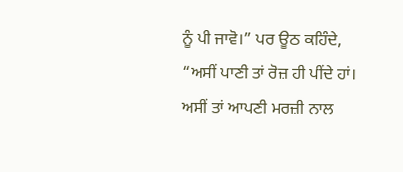ਨੂੰ ਪੀ ਜਾਵੋ।” ਪਰ ਊਠ ਕਹਿੰਦੇ, “ਅਸੀਂ ਪਾਣੀ ਤਾਂ ਰੋਜ਼ ਹੀ ਪੀਂਦੇ ਹਾਂ। ਅਸੀਂ ਤਾਂ ਆਪਣੀ ਮਰਜ਼ੀ ਨਾਲ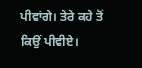ਪੀਵਾਂਗੇ। ਤੇਰੇ ਕਹੇ ਤੋਂ ਕਿਉਂ ਪੀਵੀਏ।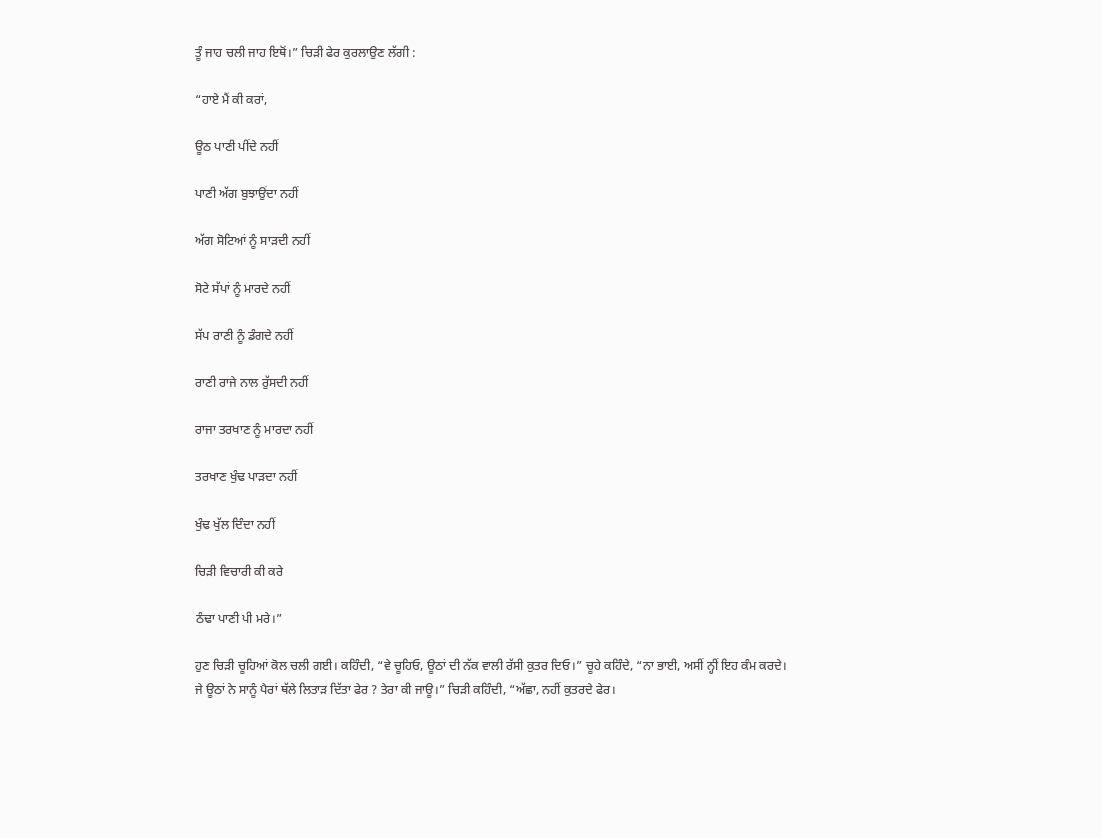ਤੂੰ ਜਾਹ ਚਲੀ ਜਾਹ ਇਥੋਂ।” ਚਿੜੀ ਫੇਰ ਕੁਰਲਾਉਣ ਲੱਗੀ :

“ਹਾਏ ਮੈਂ ਕੀ ਕਰਾਂ,

ਊਠ ਪਾਣੀ ਪੀਂਦੇ ਨਹੀਂ

ਪਾਣੀ ਅੱਗ ਬੁਝਾਉਂਦਾ ਨਹੀਂ

ਅੱਗ ਸੋਟਿਆਂ ਨੂੰ ਸਾੜਦੀ ਨਹੀਂ

ਸੋਟੇ ਸੱਪਾਂ ਨੂੰ ਮਾਰਦੇ ਨਹੀਂ

ਸੱਪ ਰਾਣੀ ਨੂੰ ਡੰਗਦੇ ਨਹੀਂ

ਰਾਣੀ ਰਾਜੇ ਨਾਲ ਰੁੱਸਦੀ ਨਹੀਂ

ਰਾਜਾ ਤਰਖਾਣ ਨੂੰ ਮਾਰਦਾ ਨਹੀਂ

ਤਰਖਾਣ ਖੁੰਢ ਪਾੜਦਾ ਨਹੀਂ

ਖੁੰਢ ਖੁੱਲ ਦਿੰਦਾ ਨਹੀਂ

ਚਿੜੀ ਵਿਚਾਰੀ ਕੀ ਕਰੇ

ਠੰਢਾ ਪਾਣੀ ਪੀ ਮਰੇ।”

ਹੁਣ ਚਿੜੀ ਚੂਹਿਆਂ ਕੋਲ ਚਲੀ ਗਈ। ਕਹਿੰਦੀ, “ਵੇ ਚੂਹਿਓ, ਊਠਾਂ ਦੀ ਨੱਕ ਵਾਲੀ ਰੱਸੀ ਕੁਤਰ ਦਿਓ।” ਚੂਹੇ ਕਹਿੰਦੇ, “ਨਾ ਭਾਈ, ਅਸੀਂ ਨ੍ਹੀਂ ਇਹ ਕੰਮ ਕਰਦੇ। ਜੇ ਊਠਾਂ ਨੇ ਸਾਨੂੰ ਪੈਰਾਂ ਥੱਲੇ ਲਿਤਾੜ ਦਿੱਤਾ ਫੇਰ ? ਤੇਰਾ ਕੀ ਜਾਊ।” ਚਿੜੀ ਕਹਿੰਦੀ, “ਅੱਛਾ, ਨਹੀਂ ਕੁਤਰਦੇ ਫੇਰ।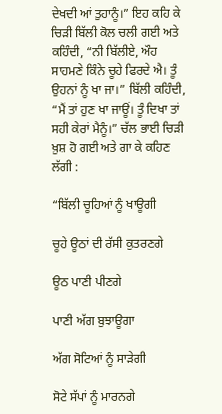ਦੇਖਦੀ ਆਂ ਤੁਹਾਨੂੰ।” ਇਹ ਕਹਿ ਕੇ ਚਿੜੀ ਬਿੱਲੀ ਕੋਲ ਚਲੀ ਗਈ ਅਤੇ ਕਹਿੰਦੀ, “ਨੀ ਬਿੱਲੀਏ, ਔਹ ਸਾਹਮਣੇ ਕਿੰਨੇ ਚੂਹੇ ਫਿਰਦੇ ਐ। ਤੂੰ ਉਹਨਾਂ ਨੂੰ ਖਾ ਜਾ।” ਬਿੱਲੀ ਕਹਿੰਦੀ, “ਮੈਂ ਤਾਂ ਹੁਣ ਖਾ ਜਾਊਂ। ਤੂੰ ਦਿਖਾ ਤਾਂ ਸਹੀ ਕੇਰਾਂ ਮੈਨੂੰ।” ਚੱਲ ਭਾਈ ਚਿੜੀ ਖ਼ੁਸ਼ ਹੋ ਗਈ ਅਤੇ ਗਾ ਕੇ ਕਹਿਣ ਲੱਗੀ :

“ਬਿੱਲੀ ਚੂਹਿਆਂ ਨੂੰ ਖਾਊਗੀ

ਚੂਹੇ ਊਠਾਂ ਦੀ ਰੱਸੀ ਕੁਤਰਣਗੇ

ਊਠ ਪਾਣੀ ਪੀਣਗੇ

ਪਾਣੀ ਅੱਗ ਬੁਝਾਊਗਾ

ਅੱਗ ਸੋਟਿਆਂ ਨੂੰ ਸਾੜੇਗੀ

ਸੋਟੇ ਸੱਪਾਂ ਨੂੰ ਮਾਰਨਗੇ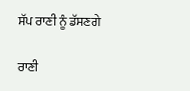ਸੱਪ ਰਾਣੀ ਨੂੰ ਡੱਸਣਗੇ

ਰਾਣੀ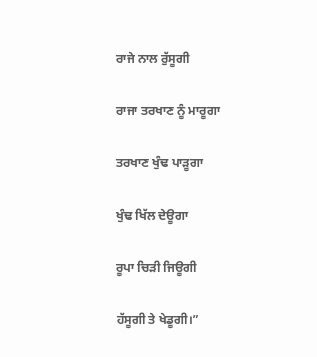ਰਾਜੇ ਨਾਲ ਰੁੱਸੂਗੀ

ਰਾਜਾ ਤਰਖਾਣ ਨੂੰ ਮਾਰੂਗਾ

ਤਰਖਾਣ ਖੁੰਢ ਪਾੜੂਗਾ

ਖੁੰਢ ਖਿੱਲ ਦੇਊਗਾ

ਰੂਪਾ ਚਿੜੀ ਜਿਊਗੀ

ਹੱਸੂਗੀ ਤੇ ਖੇਡੂਗੀ।”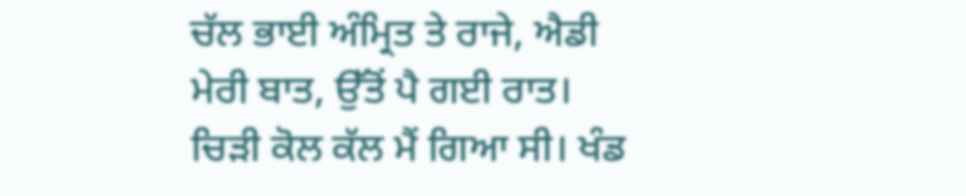ਚੱਲ ਭਾਈ ਅੰਮ੍ਰਿਤ ਤੇ ਰਾਜੇ, ਐਡੀ ਮੇਰੀ ਬਾਤ, ਉੱਤੋਂ ਪੈ ਗਈ ਰਾਤ। ਚਿੜੀ ਕੋਲ ਕੱਲ ਮੈਂ ਗਿਆ ਸੀ। ਖੰਡ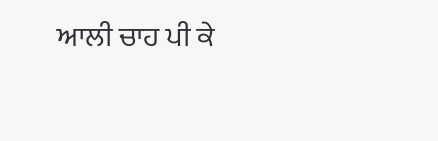ਆਲੀ ਚਾਹ ਪੀ ਕੇ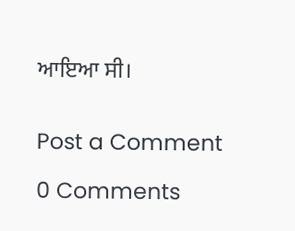ਆਇਆ ਸੀ।


Post a Comment

0 Comments